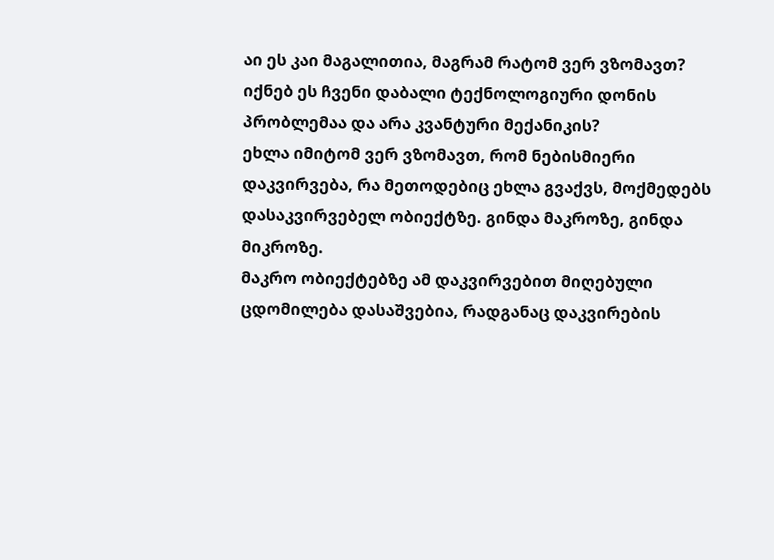აი ეს კაი მაგალითია, მაგრამ რატომ ვერ ვზომავთ?
იქნებ ეს ჩვენი დაბალი ტექნოლოგიური დონის პრობლემაა და არა კვანტური მექანიკის?
ეხლა იმიტომ ვერ ვზომავთ, რომ ნებისმიერი დაკვირვება, რა მეთოდებიც ეხლა გვაქვს, მოქმედებს დასაკვირვებელ ობიექტზე. გინდა მაკროზე, გინდა მიკროზე.
მაკრო ობიექტებზე ამ დაკვირვებით მიღებული ცდომილება დასაშვებია, რადგანაც დაკვირების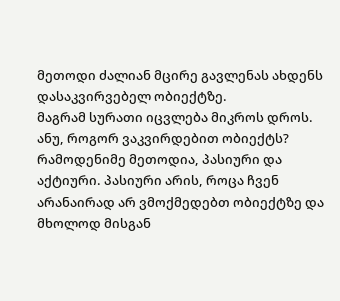მეთოდი ძალიან მცირე გავლენას ახდენს დასაკვირვებელ ობიექტზე.
მაგრამ სურათი იცვლება მიკროს დროს.
ანუ, როგორ ვაკვირდებით ობიექტს? რამოდენიმე მეთოდია, პასიური და აქტიური. პასიური არის, როცა ჩვენ არანაირად არ ვმოქმედებთ ობიექტზე და მხოლოდ მისგან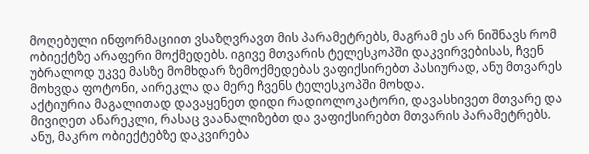მოღებული ინფორმაციით ვსაზღვრავთ მის პარამეტრებს, მაგრამ ეს არ ნიშნავს რომ ობიექტზე არაფერი მოქმედებს. იგივე მთვარის ტელესკოპში დაკვირვებისას, ჩვენ უბრალოდ უკვე მასზე მომხდარ ზემოქმედებას ვაფიქსირებთ პასიურად, ანუ მთვარეს მოხვდა ფოტონი, აირეკლა და მერე ჩვენს ტელესკოპში მოხდა.
აქტიურია მაგალითად დავაყენეთ დიდი რადიოლოკატორი, დავასხივეთ მთვარე და მივიღეთ ანარეკლი, რასაც ვაანალიზებთ და ვაფიქსირებთ მთვარის პარამეტრებს.
ანუ, მაკრო ობიექტებზე დაკვირება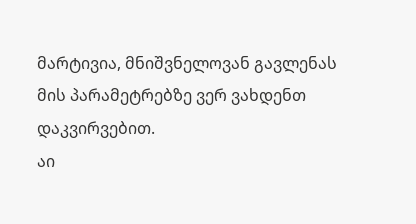მარტივია, მნიშვნელოვან გავლენას მის პარამეტრებზე ვერ ვახდენთ დაკვირვებით.
აი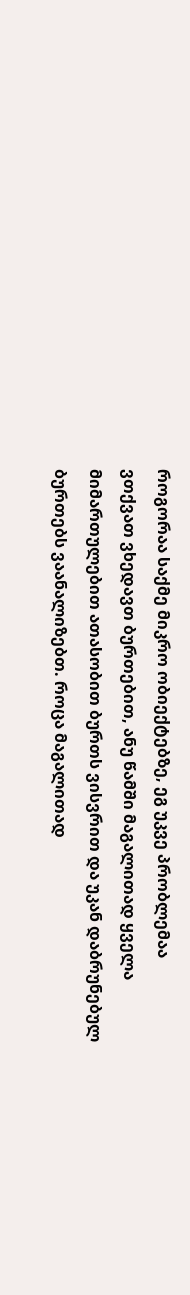როგორაა საქმე მიკრო ობიექტებზე, ეგ უკვე პრობლემაა
ვთქვათ ვხედავთ ბურთებით, ანუ წამში მაგალითად ყველა მიმართულებით ათასობით ბურთს ვისვრით და უკან დაბრუნებულ ბურთებს ვაანალიზებთ. როცა მაგალითად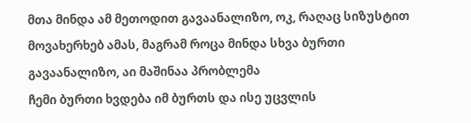მთა მინდა ამ მეთოდით გავაანალიზო, ოკ, რაღაც სიზუსტით მოვახერხებ ამას, მაგრამ როცა მინდა სხვა ბურთი გავაანალიზო, აი მაშინაა პრობლემა
ჩემი ბურთი ხვდება იმ ბურთს და ისე უცვლის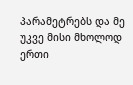პარამეტრებს და მე უკვე მისი მხოლოდ ერთი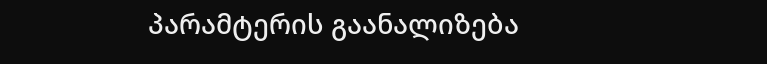პარამტერის გაანალიზება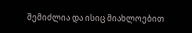შემიძლია და ისიც მიახლოებით